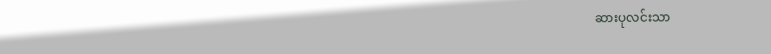ဆားပုလင်းသာ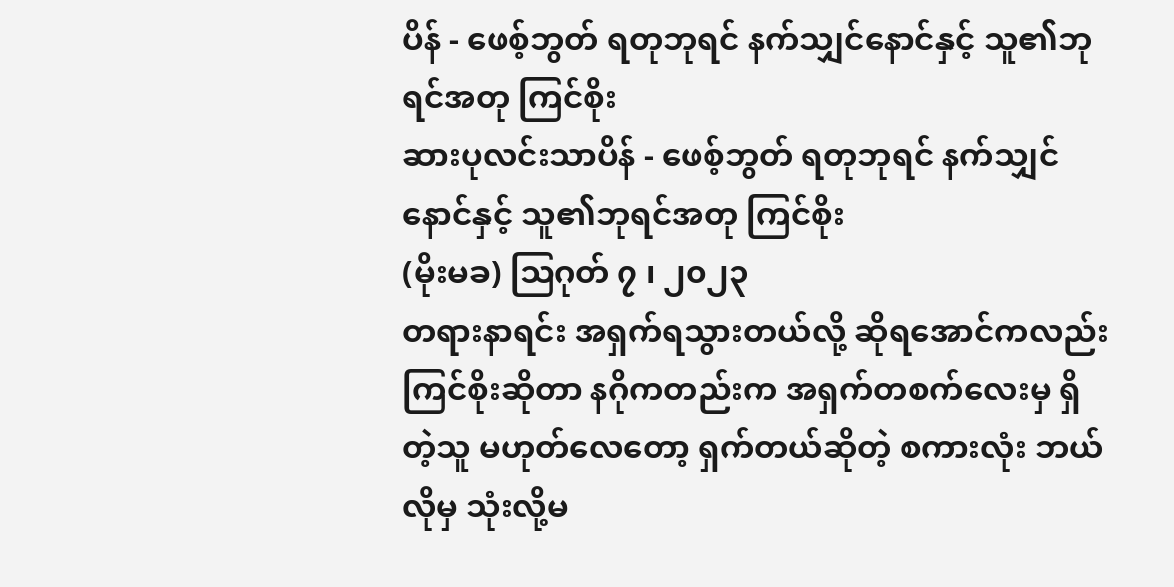ပိန် - ဖေစ့်ဘွတ် ရတုဘုရင် နက်သျှင်နောင်နှင့် သူ၏ဘုရင်အတု ကြင်စိုး
ဆားပုလင်းသာပိန် - ဖေစ့်ဘွတ် ရတုဘုရင် နက်သျှင်နောင်နှင့် သူ၏ဘုရင်အတု ကြင်စိုး
(မိုးမခ) ဩဂုတ် ၇ ၊ ၂၀၂၃
တရားနာရင်း အရှက်ရသွားတယ်လို့ ဆိုရအောင်ကလည်း ကြင်စိုးဆိုတာ နဂိုကတည်းက အရှက်တစက်လေးမှ ရှိတဲ့သူ မဟုတ်လေတော့ ရှက်တယ်ဆိုတဲ့ စကားလုံး ဘယ်လိုမှ သုံးလို့မ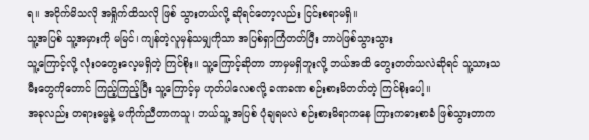ရ။ အငိုက်မိသလို အရှိုက်ထိသလို ဖြစ် သွားတယ်လို့ ဆိုရင်တော့လည်း ငြင်းစရာမရှိ။
သူ့အပြစ် သူ့အမှားကို မမြင်၊ ကျန်တဲ့လူမှန်သမျှကိုသာ အပြစ်ရှာကြံတတ်ပြီး ဘာပဲဖြစ်သွားသွား
သူ့ကြောင့်လို့ လုံးဝတွေးလေ့မရှိတဲ့ ကြင်စိုး။ သူ့ကြောင့်ဆိုတာ ဘာမှမရှိဘူးလို့ ဘယ်အထိ တွေးတတ်သလဲဆိုရင် သူ့သားသမီးတွေကိုတောင် ကြည့်ကြည့်ပြီး သူ့ကြောင့်မှ ဟုတ်ပါလေစလို့ ခဏခဏ စဉ်းစားမိတတ်တဲ့ ကြင်စိုးပေါ့။
အခုလည်း တရားဓမ္မနဲ့ မကိုက်ညီတာကသူ၊ ဘယ်သူ့ အပြစ် ပုံချရမလဲ စဉ်းစားမိရာကနေ ကြားကဓားစာခံ ဖြစ်သွားတာက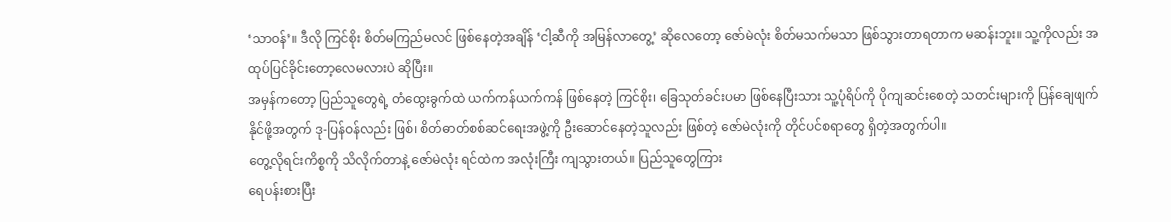‘သာဝန်’။ ဒီလို ကြင်စိုး စိတ်မကြည်မလင် ဖြစ်နေတဲ့အချိန် ‘ငါ့ဆီကို အမြန်လာတွေ့’ ဆိုလေတော့ ဇော်မဲလုံး စိတ်မသက်မသာ ဖြစ်သွားတာရတာက မဆန်းဘူး။ သူ့ကိုလည်း အထုပ်ပြင်ခိုင်းတော့လေမလားပဲ ဆိုပြီး။
အမှန်ကတော့ ပြည်သူတွေရဲ့ တံထွေးခွက်ထဲ ယက်ကန်ယက်ကန် ဖြစ်နေတဲ့ ကြင်စိုး၊ ခြေသုတ်ခင်းပမာ ဖြစ်နေပြီးသား သူ့ပုံရိပ်ကို ပိုကျဆင်းစေတဲ့ သတင်းများကို ပြန်ချေဖျက်နိုင်ဖို့အတွက် ဒု-ပြန်ဝန်လည်း ဖြစ်၊ စိတ်ဓာတ်စစ်ဆင်ရေးအဖွဲ့ကို ဦးဆောင်နေတဲ့သူလည်း ဖြစ်တဲ့ ဇော်မဲလုံးကို တိုင်ပင်စရာတွေ ရှိတဲ့အတွက်ပါ။
တွေ့လိုရင်းကိစ္စကို သိလိုက်တာနဲ့ ဇော်မဲလုံး ရင်ထဲက အလုံးကြီး ကျသွားတယ်။ ပြည်သူတွေကြား
ရေပန်းစားပြီး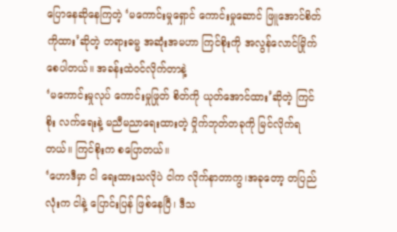ပြောနေဆိုနေကြတဲ့ ‘မကောင်းမှုရှောင် ကောင်းမှုဆောင် ဖြူအောင်စိတ်ကိုထား’ဆိုတဲ့ တရားဓမ္မ အဆုံးအမဟာ ကြင်စိုးကို အလွန်လောင်မြိုက်စေပါတယ်။ အခန်းထဲဝင်လိုက်တာနဲ့
‘မကောင်းမှုလုပ် ကောင်းမှုဖြုတ် စိတ်ကို ယုတ်အောင်ထား’ဆိုတဲ့ ကြင်စိုး လက်ရေးနဲ့ မညီမညာရေးထားတဲ့ ဝှိုက်ဘုတ်တခုကို မြင်လိုက်ရတယ်။ ကြင်စိုးက စပြောတယ်။
‘ဟောဒီမှာ ငါ ရေးထားသလိုပဲ ငါက လိုက်နာတာကွ၊အခုတော့ တပြည်လုံးက ငါနဲ့ ပြောင်းပြန် ဖြစ်နေပြီ၊ ဒီသ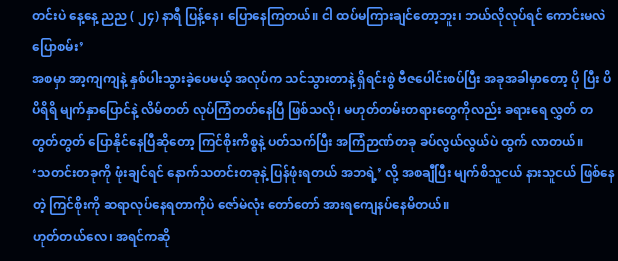တင်းပဲ နေ့နေ့ ညည ( ၂၄) နာရီ ပြန့်နေ၊ ပြောနေကြတယ်။ ငါ ထပ်မကြားချင်တော့ဘူး၊ ဘယ်လိုလုပ်ရင် ကောင်းမလဲ ပြောစမ်း’
အစမှာ အာ့ကျကျနဲ့ နှစ်ပါးသွားခဲ့ပေမယ့် အလုပ်က သင်သွားတာနဲ့ ရှိရင်းစွဲ ဗီဇပေါင်းစပ်ပြီး အခုအခါမှာတော့ ပို ပြီး ပိပိရိရိ မျက်နှာပြောင်နဲ့ လိမ်တတ် လုပ်ကြံတတ်နေပြီ ဖြစ်သလို၊ မဟုတ်တမ်းတရားတွေကိုလည်း ခရားရေ လွှတ် တတွတ်တွတ် ပြောနိုင်နေပြီဆိုတော့ ကြင်စိုးကိစ္စနဲ့ ပတ်သက်ပြီး အကြံဉာဏ်တခု ခပ်လွယ်လွယ်ပဲ ထွက် လာတယ်။
‘သတင်းတခုကို ဖုံးချင်ရင် နောက်သတင်းတခုနဲ့ ပြန်ဖုံးရတယ် အဘရဲ့’ လို့ အစချီပြီး မျက်စိသူငယ် နားသူငယ် ဖြစ်နေတဲ့ ကြင်စိုးကို ဆရာလုပ်နေရတာကိုပဲ ဇော်မဲလုံး တော်တော် အားရကျေနပ်နေမိတယ်။
ဟုတ်တယ်လေ၊ အရင်ကဆို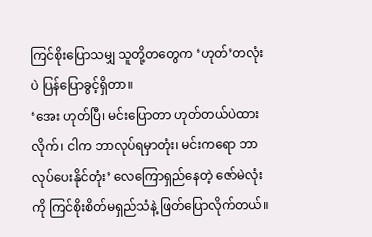ကြင်စိုးပြောသမျှ သူတို့တတွေက ‘ဟုတ်’တလုံးပဲ ပြန်ပြောခွင့်ရှိတာ။
‘အေး ဟုတ်ပြီ၊ မင်းပြောတာ ဟုတ်တယ်ပဲထားလိုက်၊ ငါက ဘာလုပ်ရမှာတုံး၊ မင်းကရော ဘာလုပ်ပေးနိုင်တုံး’ လေကြောရှည်နေတဲ့ ဇော်မဲလုံးကို ကြင်စိုးစိတ်မရှည်သံနဲ့ ဖြတ်ပြောလိုက်တယ်။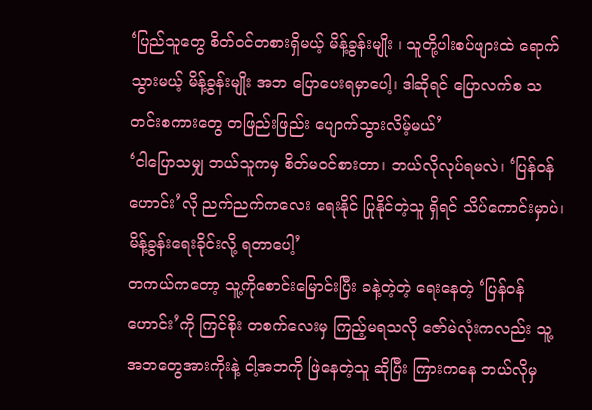‘ပြည်သူတွေ စိတ်ဝင်တစားရှိမယ့် မိန့်ခွန်းမျိုး ၊ သူတို့ပါးစပ်ဖျားထဲ ရောက်သွားမယ့် မိန့်ခွန်းမျိုး အဘ ပြောပေးရမှာပေါ့၊ ဒါဆိုရင် ပြောလက်စ သတင်းစကားတွေ တဖြည်းဖြည်း ပျောက်သွားလိမ့်မယ်’
‘ငါပြောသမျှ ဘယ်သူကမှ စိတ်မဝင်စားတာ၊ ဘယ်လိုလုပ်ရမလဲ၊ ‘ပြန်ဝန်ဟောင်း’လို ညက်ညက်ကလေး ရေးနိုင် ပြုနိုင်တဲ့သူ ရှိရင် သိပ်ကောင်းမှာပဲ၊ မိန့်ခွန်းရေးခိုင်းလို့ ရတာပေါ့’
တကယ်ကတော့ သူ့ကိုစောင်းမြောင်းပြီး ခနဲ့တဲ့တဲ့ ရေးနေတဲ့ ‘ပြန်ဝန်ဟောင်း’ကို ကြင်စိုး တစက်လေးမှ ကြည့်မရသလို ဇော်မဲလုံးကလည်း သူ့အဘတွေအားကိုးနဲ့ ငါ့အဘကို ဖြဲနေတဲ့သူ ဆိုပြီး ကြားကနေ ဘယ်လိုမှ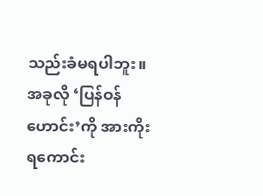သည်းခံမရပါဘူး။
အခုလို ‘ပြန်ဝန်ဟောင်း’ကို အားကိုးရကောင်း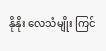နိုနိုး လေသံမျိုး ကြင်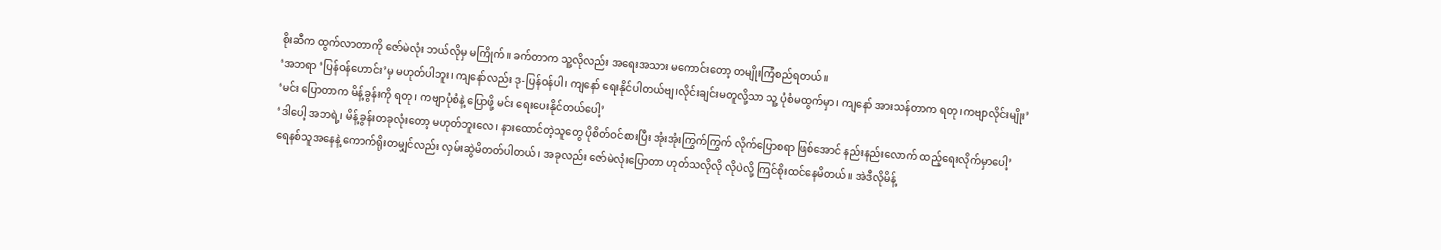စိုးဆီက ထွက်လာတာကို ဇော်မဲလုံး ဘယ်လိုမှ မကြိုက်။ ခက်တာက သူ့လိုလည်း အရေးအသား မကောင်းတော့ တမျိုးကြံစည်ရတယ်။
‘အဘရာ ‘ပြန်ဝန်ဟောင်း’မှ မဟုတ်ပါဘူး၊ ကျနော်လည်း ဒု-ပြန်ဝန်ပါ၊ ကျနော် ရေးနိုင်ပါတယ်ဗျ၊လိုင်းချင်းမတူလို့သာ သူ့ ပုံစံမထွက်မှာ၊ ကျနော် အားသန်တာက ရတု၊ကဗျာလိုင်းမျိုး’
‘မင်း ပြောတာက မိန့်ခွန်းကို ရတု၊ ကဗျာပုံစံနဲ့ ပြောဖို့ မင်း ရေးပေးနိုင်တယ်ပေါ့’
‘ဒါပေါ့ အဘရဲ့၊ မိန့်ခွန်းတခုလုံးတော့ မဟုတ်ဘူးလေ၊ နားထောင်တဲ့သူတွေ ပိုစိတ်ဝင်စားပြီး အုံးအုံးကြွက်ကြွက် လိုက်ပြောစရာ ဖြစ်အောင် နည်းနည်းလောက် ထည့်ရေးလိုက်မှာပေါ့’
ရေနစ်သူအနေနဲ့ ကောက်ရိုးတမျှင်လည်း လှမ်းဆွဲမိတတ်ပါတယ်၊ အခုလည်း ဇော်မဲလုံးပြောတာ ဟုတ်သလိုလို လိုပဲလို့ ကြင်စိုးထင်နေမိတယ်။ အဲဒီလိုမိန့်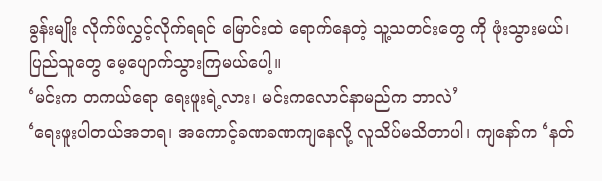ခွန်းမျိုး လိုက်ဖ်လွှင့်လိုက်ရရင် မြောင်းထဲ ရောက်နေတဲ့ သူ့သတင်းတွေ ကို ဖုံးသွားမယ်၊ ပြည်သူတွေ မေ့ပျောက်သွားကြမယ်ပေါ့။
‘မင်းက တကယ်ရော ရေးဖူးရဲ့လား၊ မင်းကလောင်နာမည်က ဘာလဲ’
‘ရေးဖူးပါတယ်အဘရ၊ အကောင့်ခဏခဏကျနေလို့ လူသိပ်မသိတာပါ၊ ကျနော်က ‘နတ်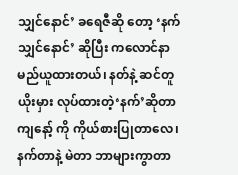သျှင်နောင်’ ခရေဇီဆို တော့ ‘နက်သျှင်နောင်’ ဆိုပြီး ကလောင်နာမည်ယူထားတယ်၊ နတ်နဲ့ ဆင်တူယိုးမှား လုပ်ထားတဲ့‘နက်’ဆိုတာ ကျနော့် ကို ကိုယ်စားပြုတာလေ၊ နက်တာနဲ့ မဲတာ ဘာများကွာတာ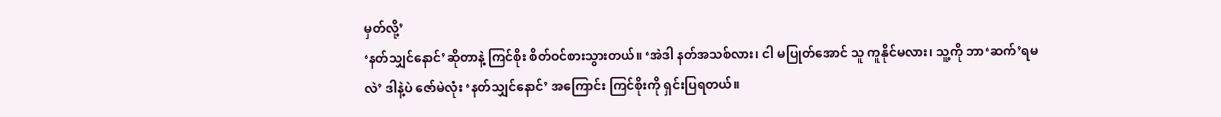မှတ်လို့’
‘နတ်သျှင်နောင်’ဆိုတာနဲ့ ကြင်စိုး စိတ်ဝင်စားသွားတယ်။ ‘အဲဒါ နတ်အသစ်လား၊ ငါ မပြုတ်အောင် သူ ကူနိုင်မလား၊ သူ့ကို ဘာ‘ဆက်’ရမလဲ’ ဒါနဲ့ပဲ ဇော်မဲလုံး ‘နတ်သျှင်နောင်’ အကြောင်း ကြင်စိုးကို ရှင်းပြရတယ်။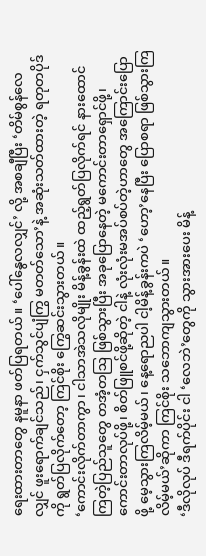ရေးထားတာတွေ နမူနာ ဖတ်ပြရတယ်။ ‘ပေါ်နွေလလျှင်’ လို့ အစချီပြီး ‘တိမ်စွန်လေလျှင် ဖူးရောက်ချင်သည်၊ ငှက်သွင်ပျံကြွ မတတ်သော’နဲ့ အဆုံးသတ်ထားတဲ့ ရတုတပိုဒ်ကို ရွတ်ပြလိုက်တော့ ကြင်စိုး ကြွေဆင်းသွားတယ်။
‘ကောင်းလိုက်တာကွာ၊ ငါသာအဲသလိုမျိုး မိန့်ခွန်းထဲ ထည့်ရွတ်ပြလိုက်ရင် နားထောင်ကြတဲ့ပြည်သူတွေ တအံ့တဩ ဖြစ်သွားပြီး အခုပြောနေတဲ့ မကောင်းတာရှောင်ဖို့၊ ကောင်းတာလုပ်ဖို့၊ စိတ်ဖြူစင်ဖို့ဆိုတဲ့ ငါနဲ့ လုံးလုံးမအပ်စပ်တဲ့ဟာတွေ အကြောင်းပြောဖို့ မေ့သွားကြလိမ့်မယ်၊ နေ့ရောညပါ ငါ့မိန့်ခွန်းကပဲ ‘ဟော့’နေပြီး ပြောစရာ ဖြစ်သွားကြလိမ့်မယ်’ဆိုကာ ကြင်စိုး သဘောကျသွားတယ်။
‘ဒီလိုလုပ် ဒီရက်ပိုင်း ငါ ‘လေဘဲ’တွေကို သွားအားပေး မိန့်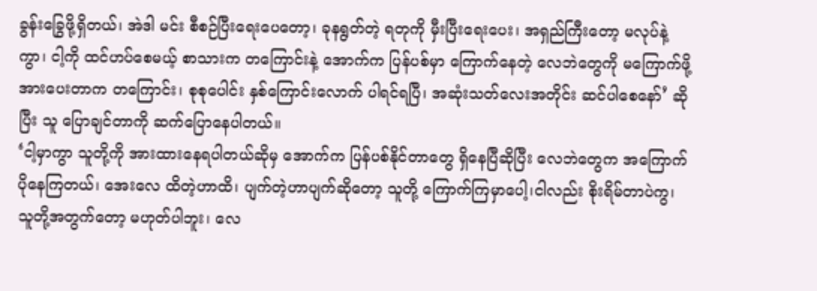ခွန်းခြွေဖို့ရှိတယ်၊ အဲဒါ မင်း စီစဉ်ပြီးရေးပေတော့၊ ခုနရွတ်တဲ့ ရတုကို မှီးပြီးရေးပေး၊ အရှည်ကြီးတော့ မလုပ်နဲ့ကွာ၊ ငါ့ကို ထင်ဟပ်စေမယ့် စာသားက တကြောင်းနဲ့ အောက်က ပြန်ပစ်မှာ ကြောက်နေတဲ့ လေဘဲတွေကို မကြောက်ဖို့ အားပေးတာက တကြောင်း၊ စုစုပေါင်း နှစ်ကြောင်းလောက် ပါရင်ရပြီ၊ အဆုံးသတ်လေးအတိုင်း ဆင်ပါစေနော်’ ဆိုပြီး သူ ပြောချင်တာကို ဆက်ပြောနေပါတယ်။
‘ငါ့မှာကွာ သူတို့ကို အားထားနေရပါတယ်ဆိုမှ အောက်က ပြန်ပစ်နိုင်တာတွေ ရှိနေပြီဆိုပြီး လေဘဲတွေက အကြောက်ပိုနေကြတယ်၊ အေးလေ ထိတဲ့ဟာထိ၊ ပျက်တဲ့ဟာပျက်ဆိုတော့ သူတို့ ကြောက်ကြမှာပေါ့၊ငါလည်း စိုးရိမ်တာပဲကွ၊ သူတို့အတွက်တော့ မဟုတ်ပါဘူး၊ လေ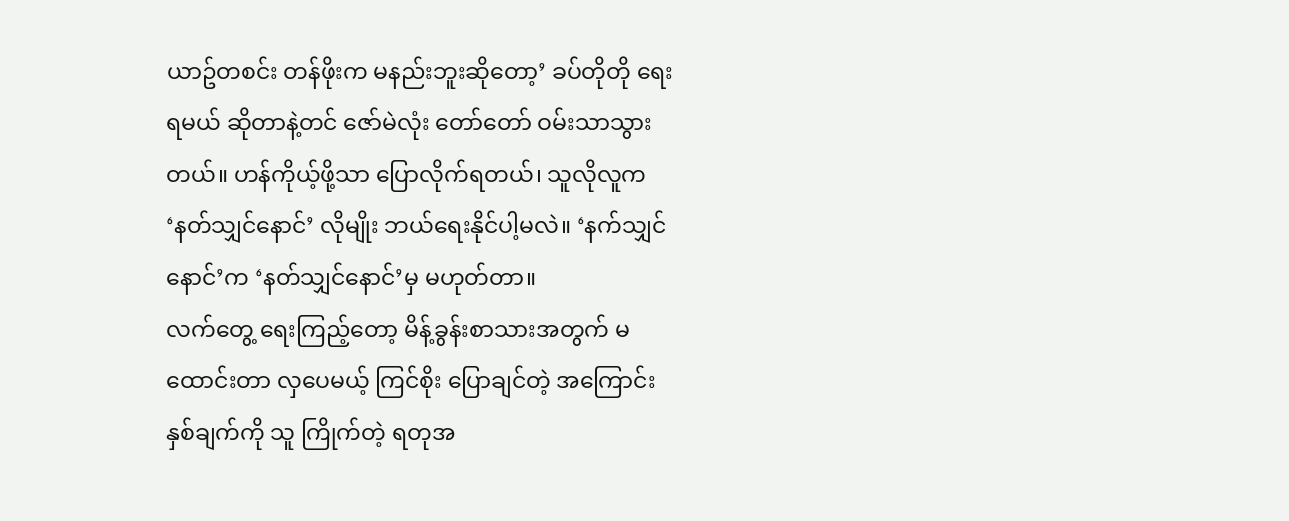ယာဥ်တစင်း တန်ဖိုးက မနည်းဘူးဆိုတော့’ ခပ်တိုတို ရေးရမယ် ဆိုတာနဲ့တင် ဇော်မဲလုံး တော်တော် ဝမ်းသာသွားတယ်။ ဟန်ကိုယ့်ဖို့သာ ပြောလိုက်ရတယ်၊ သူလိုလူက ‘နတ်သျှင်နောင်’ လိုမျိုး ဘယ်ရေးနိုင်ပါ့မလဲ။ ‘နက်သျှင်နောင်’က ‘နတ်သျှင်နောင်’မှ မဟုတ်တာ။
လက်တွေ့ ရေးကြည့်တော့ မိန့်ခွန်းစာသားအတွက် မထောင်းတာ လှပေမယ့် ကြင်စိုး ပြောချင်တဲ့ အကြောင်း နှစ်ချက်ကို သူ ကြိုက်တဲ့ ရတုအ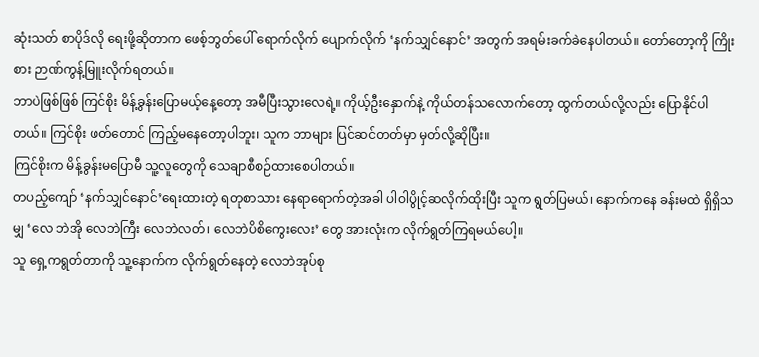ဆုံးသတ် စာပိုဒ်လို ရေးဖို့ဆိုတာက ဖေစ့်ဘွတ်ပေါ် ရောက်လိုက် ပျောက်လိုက် ‘နက်သျှင်နောင်’ အတွက် အရမ်းခက်ခဲနေပါတယ်။ တော်တော့ကို ကြိုးစား ဉာဏ်ကွန့်မြူးလိုက်ရတယ်။
ဘာပဲဖြစ်ဖြစ် ကြင်စိုး မိန့်ခွန်းပြောမယ့်နေ့တော့ အမီပြီးသွားလေရဲ့။ ကိုယ့်ဦးနှောက်နဲ့ ကိုယ်တန်သလောက်တော့ ထွက်တယ်လို့လည်း ပြောနိုင်ပါတယ်။ ကြင်စိုး ဖတ်တောင် ကြည့်မနေတော့ပါဘူး၊ သူက ဘာများ ပြင်ဆင်တတ်မှာ မှတ်လို့ဆိုပြီး။
ကြင်စိုးက မိန့်ခွန်းမပြောမီ သူ့လူတွေကို သေချာစီစဉ်ထားစေပါတယ်။
တပည့်ကျော် ‘နက်သျှင်နောင်’ရေးထားတဲ့ ရတုစာသား နေရာရောက်တဲ့အခါ ပါဝါပွိုင့်ဆလိုက်ထိုးပြီး သူက ရွတ်ပြမယ်၊ နောက်ကနေ ခန်းမထဲ ရှိရှိသမျှ ‘လေ ဘဲအို လေဘဲကြီး လေဘဲလတ်၊ လေဘဲပိစိကွေးလေး’ တွေ အားလုံးက လိုက်ရွတ်ကြရမယ်ပေါ့။
သူ ရှေ့ကရွတ်တာကို သူ့နောက်က လိုက်ရွတ်နေတဲ့ လေဘဲအုပ်စု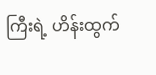ကြီးရဲ့ ဟိန်းထွက်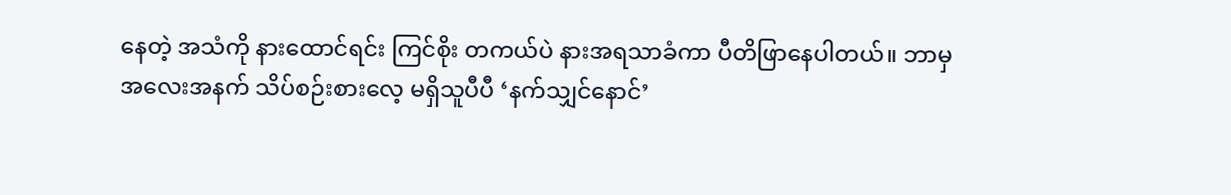နေတဲ့ အသံကို နားထောင်ရင်း ကြင်စိုး တကယ်ပဲ နားအရသာခံကာ ပီတိဖြာနေပါတယ်။ ဘာမှ အလေးအနက် သိပ်စဉ်းစားလေ့ မရှိသူပီပီ ‘နက်သျှင်နောင်’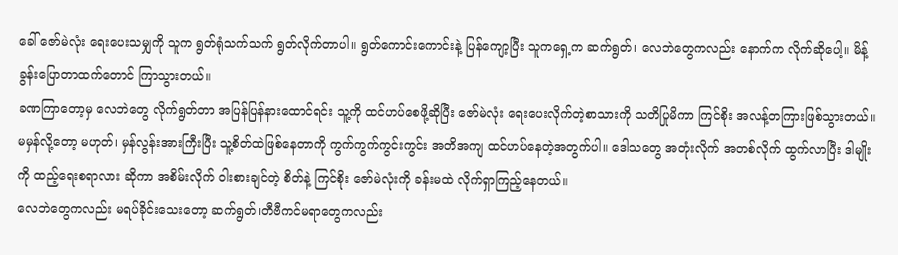ခေါ် ဇော်မဲလုံး ရေးပေးသမျှကို သူက ရွတ်ရုံသက်သက် ရွတ်လိုက်တာပါ။ ရွတ်ကောင်းကောင်းနဲ့ ပြန်ကျော့ပြီး သူကရှေ့က ဆက်ရွတ်၊ လေဘဲတွေကလည်း နောက်က လိုက်ဆိုပေါ့။ မိန့်ခွန်းပြောတာထက်တောင် ကြာသွားတယ်။
ခဏကြာတော့မှ လေဘဲတွေ လိုက်ရွတ်တာ အပြန်ပြန်နားထောင်ရင်း သူ့ကို ထင်ဟပ်စေဖို့ဆိုပြီး ဇော်မဲလုံး ရေးပေးလိုက်တဲ့စာသားကို သတိပြုမိကာ ကြင်စိုး အလန့်တကြားဖြစ်သွားတယ်။ မမှန်လို့တော့ မဟုတ်၊ မှန်လွန်းအားကြီးပြီး သူ့စိတ်ထဲဖြစ်နေတာကို ကွက်ကွက်ကွင်းကွင်း အတိအကျ ထင်ဟပ်နေတဲ့အတွက်ပါ။ ဒေါသတွေ အတုံးလိုက် အတစ်လိုက် ထွက်လာပြီး ဒါမျိုးကို ထည့်ရေးစရာလား ဆိုကာ အစိမ်းလိုက် ဝါးစားချင်တဲ့ စိတ်နဲ့ ကြင်စိုး ဇော်မဲလုံးကို ခန်းမထဲ လိုက်ရှာကြည့်နေတယ်။
လေဘဲတွေကလည်း မရပ်ခိုင်းသေးတော့ ဆက်ရွတ်၊တီဗီကင်မရာတွေကလည်း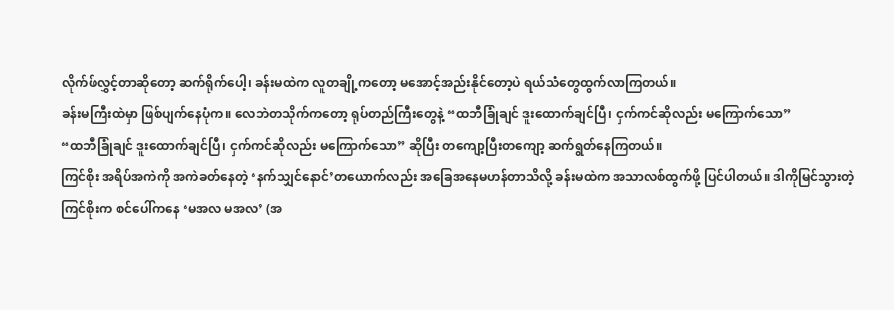လိုက်ဖ်လွှင့်တာဆိုတော့ ဆက်ရိုက်ပေါ့၊ ခန်းမထဲက လူတချို့ကတော့ မအောင့်အည်းနိုင်တော့ပဲ ရယ်သံတွေထွက်လာကြတယ်။
ခန်းမကြီးထဲမှာ ဖြစ်ပျက်နေပုံက။ လေဘဲတသိုက်ကတော့ ရုပ်တည်ကြီးတွေနဲ့ “ထဘီခြုံချင် ဒူးထောက်ချင်ပြီ၊ ငှက်ကင်ဆိုလည်း မကြောက်သော”
“ထဘီခြုံချင် ဒူးထောက်ချင်ပြီ၊ ငှက်ကင်ဆိုလည်း မကြောက်သော” ဆိုပြီး တကျော့ပြီးတကျော့ ဆက်ရွတ်နေကြတယ်။
ကြင်စိုး အရိပ်အကဲကို အကဲခတ်နေတဲ့ ‘နက်သျှင်နောင်’တယောက်လည်း အခြေအနေမဟန်တာသိလို့ ခန်းမထဲက အသာလစ်ထွက်ဖို့ ပြင်ပါတယ်။ ဒါကိုမြင်သွားတဲ့ ကြင်စိုးက စင်ပေါ်ကနေ ‘မအလ မအလ’ (အ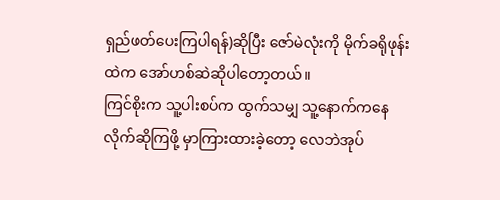ရှည်ဖတ်ပေးကြပါရန်)ဆိုပြီး ဇော်မဲလုံးကို မိုက်ခရိုဖုန်းထဲက အော်ဟစ်ဆဲဆိုပါတော့တယ်။
ကြင်စိုးက သူ့ပါးစပ်က ထွက်သမျှ သူ့နောက်ကနေ လိုက်ဆိုကြဖို့ မှာကြားထားခဲ့တော့ လေဘဲအုပ်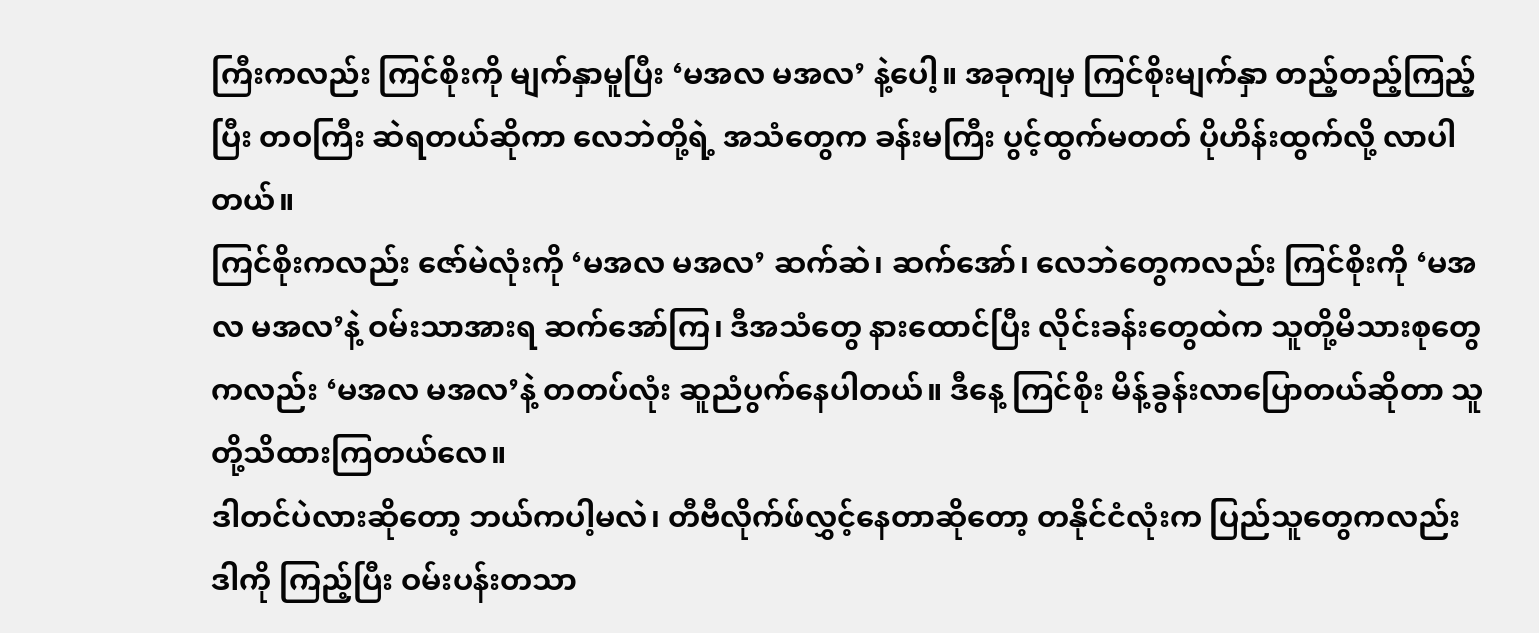ကြီးကလည်း ကြင်စိုးကို မျက်နှာမူပြီး ‘မအလ မအလ’ နဲ့ပေါ့။ အခုကျမှ ကြင်စိုးမျက်နှာ တည့်တည့်ကြည့်ပြီး တဝကြီး ဆဲရတယ်ဆိုကာ လေဘဲတို့ရဲ့ အသံတွေက ခန်းမကြီး ပွင့်ထွက်မတတ် ပိုဟိန်းထွက်လို့ လာပါတယ်။
ကြင်စိုးကလည်း ဇော်မဲလုံးကို ‘မအလ မအလ’ ဆက်ဆဲ၊ ဆက်အော်၊ လေဘဲတွေကလည်း ကြင်စိုးကို ‘မအလ မအလ’နဲ့ ဝမ်းသာအားရ ဆက်အော်ကြ၊ ဒီအသံတွေ နားထောင်ပြီး လိုင်းခန်းတွေထဲက သူတို့မိသားစုတွေကလည်း ‘မအလ မအလ’နဲ့ တတပ်လုံး ဆူညံပွက်နေပါတယ်။ ဒီနေ့ ကြင်စိုး မိန့်ခွန်းလာပြောတယ်ဆိုတာ သူတို့သိထားကြတယ်လေ။
ဒါတင်ပဲလားဆိုတော့ ဘယ်ကပါ့မလဲ၊ တီဗီလိုက်ဖ်လွှင့်နေတာဆိုတော့ တနိုင်ငံလုံးက ပြည်သူတွေကလည်း ဒါကို ကြည့်ပြီး ဝမ်းပန်းတသာ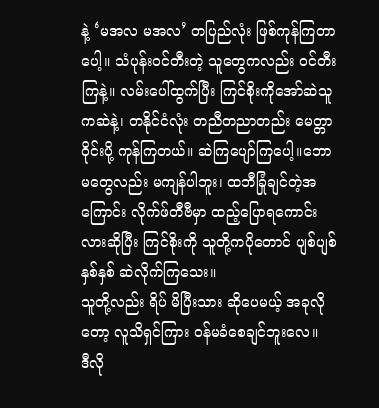နဲ့ ‘မအလ မအလ’ တပြည်လုံး ဖြစ်ကုန်ကြတာပေါ့။ သံပုန်းဝင်တီးတဲ့ သူတွေကလည်း ဝင်တီးကြနဲ့။ လမ်းပေါ်ထွက်ပြီး ကြင်စိုးကိုအော်ဆဲသူကဆဲနဲ့၊ တနိုင်ငံလုံး တညီတညာတည်း မေတ္တာဝိုင်းပို့ ကုန်ကြတယ်။ ဆဲကြပျော်ကြပေါ့။ဘောမတွေလည်း မကျန်ပါဘူး၊ ထဘီခြုံချင်တဲ့အကြောင်း လိုက်ဖ်တီဗီမှာ ထည့်ပြောရကောင်းလားဆိုပြီး ကြင်စိုးကို သူတို့ကပိုတောင် ပျစ်ပျစ်နှစ်နှစ် ဆဲလိုက်ကြသေး။
သူတို့လည်း ရိပ် မိပြီးသား ဆိုပေမယ့် အခုလိုတော့ လူသိရှင်ကြား ဝန်မခံစေချင်ဘူးလေ။
ဒီလို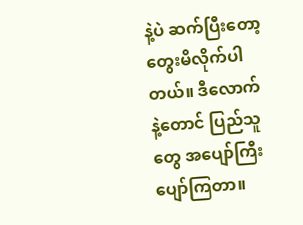နဲ့ပဲ ဆက်ပြီးတော့ တွေးမိလိုက်ပါတယ်။ ဒီလောက်နဲ့တောင် ပြည်သူတွေ အပျော်ကြီးပျော်ကြတာ။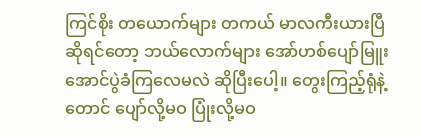ကြင်စိုး တယောက်များ တကယ် မာလကီးယားပြီဆိုရင်တော့ ဘယ်လောက်များ အော်ဟစ်ပျော်မြူးအောင်ပွဲခံကြလေမလဲ ဆိုပြီးပေါ့။ တွေးကြည့်ရုံနဲ့တောင် ပျော်လို့မဝ ပြုံးလို့မဝ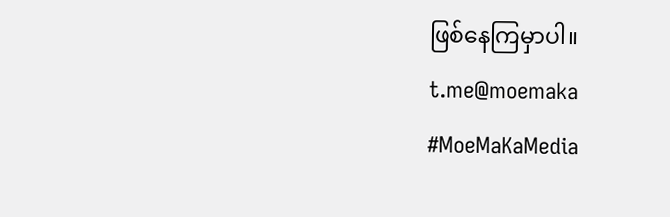ဖြစ်နေကြမှာပါ။
t.me@moemaka
#MoeMaKaMedia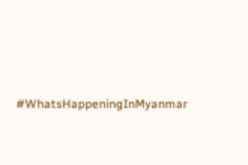#WhatsHappeningInMyanmar